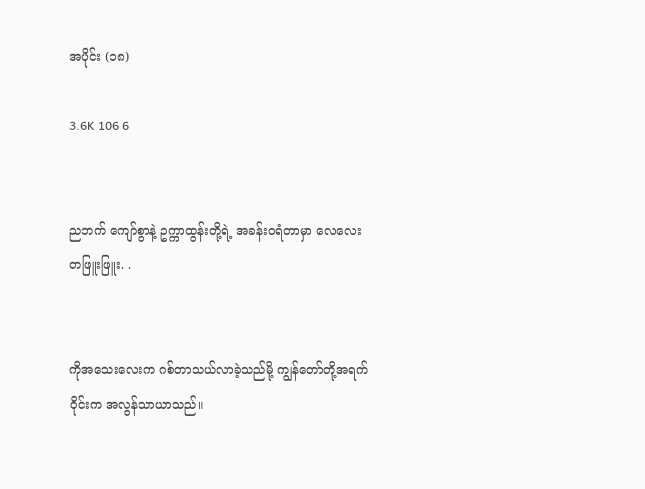အပိုင်း (၁၈)

3.6K 106 6


ညဘက် ကျော်စွာနဲ့ ဥက္ကာထွန်းတို့ရဲ့ အခန်းဝရံတာမှာ လေလေးတဖြူးဖြူး. .


ကိုအသေးလေးက ဂစ်တာသယ်လာခဲ့သည်မို့ ကျွန်တော်တို့အရက်ဝိုင်းက အလွန်သာယာသည်။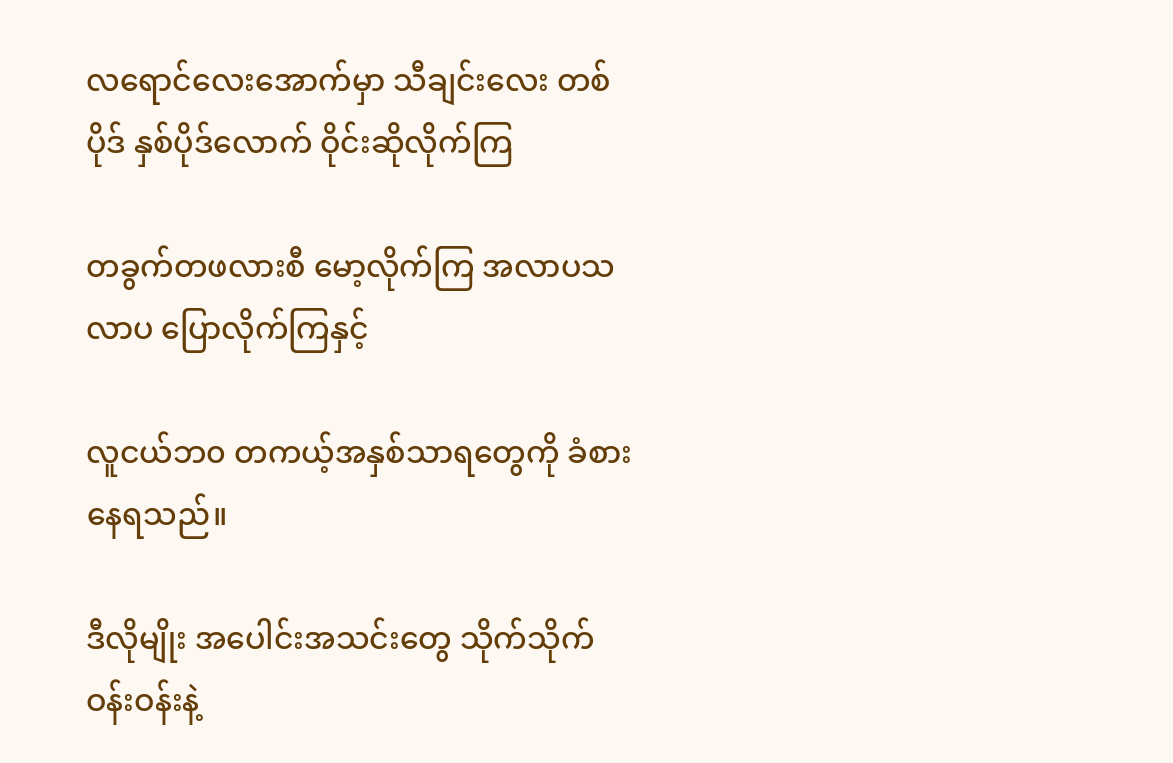လရောင်လေးအောက်မှာ သီချင်းလေး တစ်ပိုဒ် နှစ်ပိုဒ်လောက် ဝိုင်းဆိုလိုက်ကြ

တခွက်တဖလားစီ မော့လိုက်ကြ အလာပသလာပ ပြောလိုက်ကြနှင့်

လူငယ်ဘ၀ တကယ့်အနှစ်သာရတွေကို ခံစားနေရသည်။

ဒီလိုမျိုး အပေါင်းအသင်းတွေ သိုက်သိုက်ဝန်းဝန်းနဲ့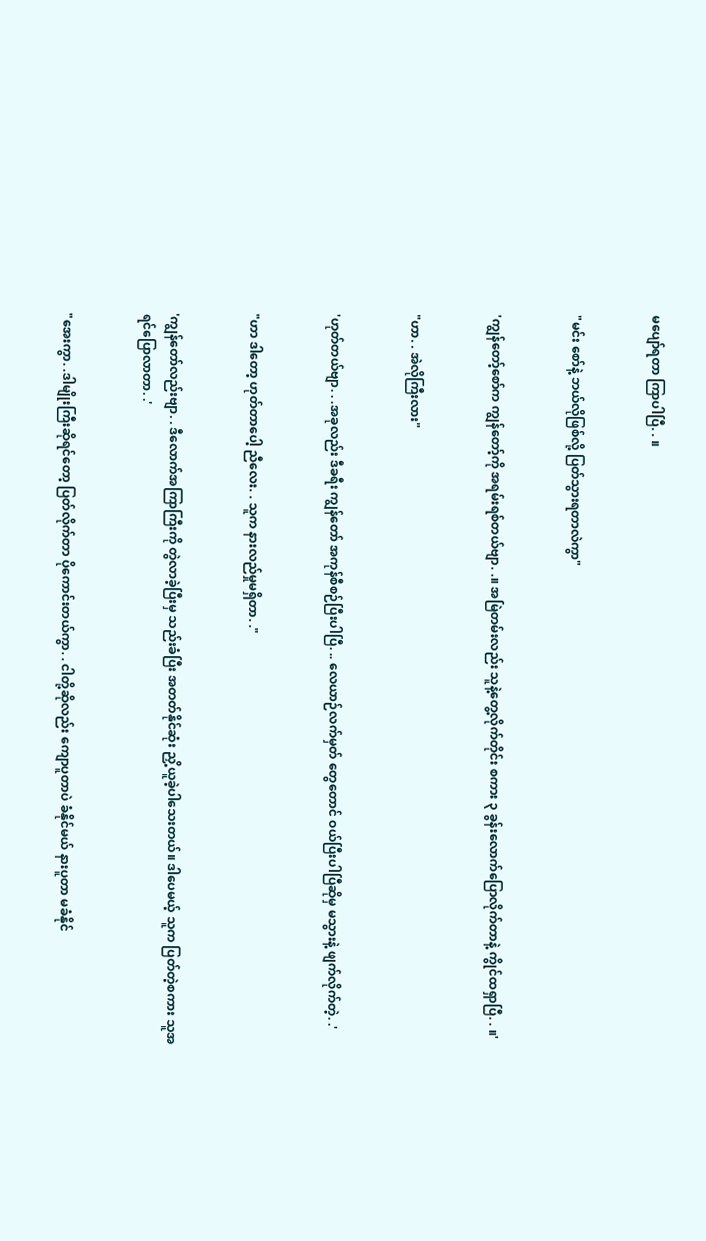မပျော်ရတာ ကြာပါပြီ. . ။


"မင်း စော်နဲ့ ဘယ်လိုဖြစ်လို့ ပြတ်သွားရတာလဲကွာ"


'ကျွန်တော့်စော်က ကျွန်တော့်ကို အရမ်းရစ်တယ်ဗျာ. .။ အမြဲတမ်းလည်း သူနဲ့တွေ့လိုက်တိုင်း စကား ၃ ခွန်းလောက်ပြောလိုက်တာနဲ့ ကွိုင်ထရှာပြီ. . ။'


"ဟာ. . အဲလိုကြီးလား"


'ဟုတ်တယ်ဗျာ. . .အခုလည်း ဒီခရီး ကျွန်တော် အကုန်စီစဉ်ပြီးပါပြီ. .. လေယာဉ်လက်မှတ် တွေတောင် ဝယ်ပြီးပါပြီဆိုမှ မသွားနဲ့ ဖျက်လိုက်တဲ့. .'


"ဟာ ဒါတော့ ဟုတ်တာပေါ့ ညီလေး. . သူက နားလည်မှုမရှိတာ. ."


'ကျွန်တော်လည်းဗျာ. . ဒီလောက်အကြာကြီးကို တွဲလာခဲ့ပြီးမှ သည်းခံပြီး အတတ်နိုင်ဆုံး ညှိ့ယူခဲ့ပါသေးတယ်။ ဒါပေမယ့် သူက ပြတ်တဲ့စကား သူအရင်ပြောလာတာ. .'


"အေးကွာ. .ဒါမျိုးကြီးဆိုရင်တော့ ပြတ်လိုက်တာ ပိုကောင်းတယ်ကွာ. . ငါတို့ဆိုလည်း ကျောပူတာပဲ ခံနိုင်မယ် နားပူတာ မခံနိုင်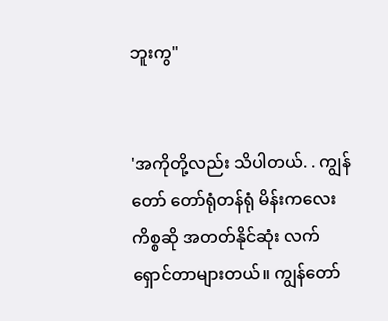ဘူးကွ"


'အကိုတို့လည်း သိပါတယ်. . ကျွန်တော် တော်ရုံတန်ရုံ မိန်းကလေးကိစ္စဆို အတတ်နိုင်ဆုံး လက်ရှောင်တာများတယ်။ ကျွန်တော်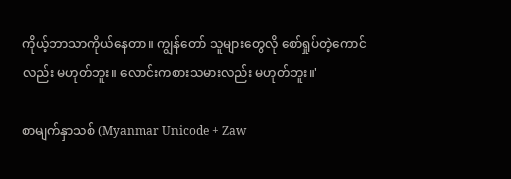ကိုယ့်ဘာသာကိုယ်နေတာ။ ကျွန်တော် သူများတွေလို စော်ရှုပ်တဲ့ကောင်လည်း မဟုတ်ဘူး။ လောင်းကစားသမားလည်း မဟုတ်ဘူး။'

စာမျက်နှာသစ် (Myanmar Unicode + Zaw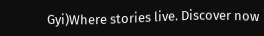Gyi)Where stories live. Discover now